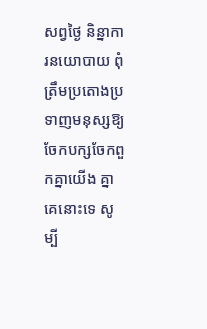សព្វថ្ងៃ និន្នាការនយោបាយ ពុំត្រឹមប្រតោងប្រទាញមនុស្សឱ្យចែកបក្សចែកពួកគ្នាយើង គ្នាគេនោះទេ សូម្បី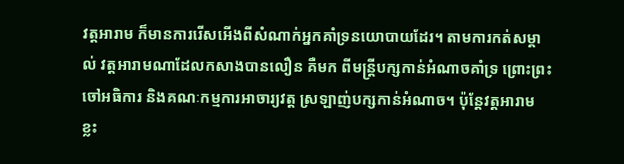វត្តអារាម ក៏មានការរើសអើងពីសំណាក់អ្នកគាំទ្រនយោបាយដែរ។ តាមការកត់សម្គាល់ វត្តអារាមណាដែលកសាងបានលឿន គឺមក ពីមន្ត្រីបក្សកាន់អំណាចគាំទ្រ ព្រោះព្រះចៅអធិការ និងគណៈកម្មការអាចារ្យវត្ត ស្រឡាញ់បក្សកាន់អំណាច។ ប៉ុន្តែវត្តអារាម ខ្លះ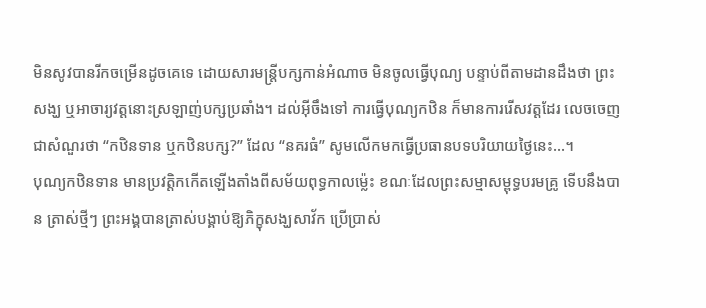មិនសូវបានរីកចម្រើនដូចគេទេ ដោយសារមន្ត្រីបក្សកាន់អំណាច មិនចូលធ្វើបុណ្យ បន្ទាប់ពីតាមដានដឹងថា ព្រះសង្ឃ ឬអាចារ្យវត្តនោះស្រឡាញ់បក្សប្រឆាំង។ ដល់អ៊ីចឹងទៅ ការធ្វើបុណ្យកឋិន ក៏មានការរើសវត្តដែរ លេចចេញជាសំណួរថា “កឋិនទាន ឬកឋិនបក្ស?” ដែល “នគរធំ” សូមលើកមកធ្វើប្រធានបទបរិយាយថ្ងៃនេះ…។
បុណ្យកឋិនទាន មានប្រវត្តិកកើតឡើងតាំងពីសម័យពុទ្ធកាលម៉្លេះ ខណៈដែលព្រះសម្មាសម្ពុទ្ធបរមគ្រូ ទើបនឹងបាន ត្រាស់ថ្មីៗ ព្រះអង្គបានត្រាស់បង្គាប់ឱ្យភិក្ខុសង្ឃសាវ័ក ប្រើប្រាស់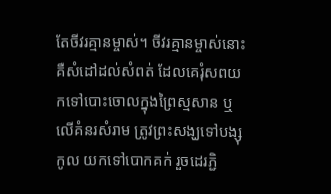តែចីវរគ្មានម្ចាស់។ ចីវរគ្មានម្ចាស់នោះ គឺសំដៅដល់សំពត់ ដែលគេរុំសពយកទៅបោះចោលក្នុងព្រៃស្មសាន ឬលើគំនរសំរាម ត្រូវព្រះសង្ឃទៅបង្សុកូល យកទៅបោកគក់ រួចដេរភ្ជិ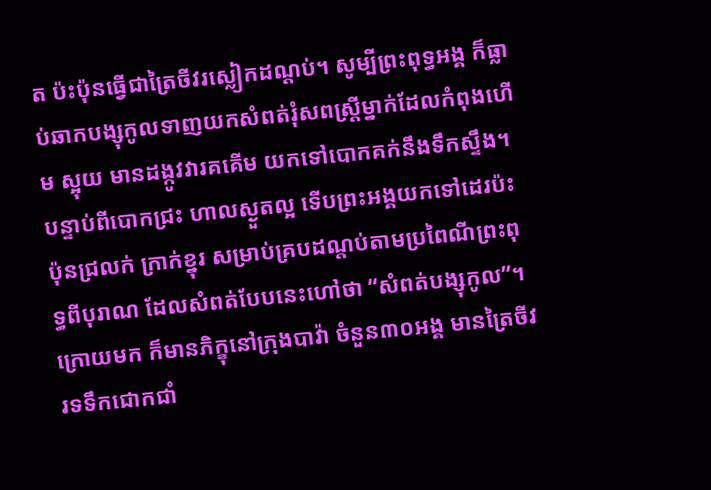ត ប៉ះប៉ុនធ្វើជាត្រៃចីវរស្លៀកដណ្តប់។ សូម្បីព្រះពុទ្ធអង្គ ក៏ធ្លាប់ឆាកបង្សុកូលទាញយកសំពត់រុំសពស្ត្រីម្នាក់ដែលកំពុងហើម ស្អុយ មានដង្កូវវារគគើម យកទៅបោកគក់នឹងទឹកស្ទឹង។ បន្ទាប់ពីបោកជ្រះ ហាលស្ងួតល្អ ទើបព្រះអង្គយកទៅដេរប៉ះប៉ុនជ្រលក់ ក្រាក់ខ្នុរ សម្រាប់គ្របដណ្តប់តាមប្រពៃណីព្រះពុទ្ធពីបុរាណ ដែលសំពត់បែបនេះហៅថា “សំពត់បង្សុកូល”។
ក្រោយមក ក៏មានភិក្ខុនៅក្រុងបាវ៉ា ចំនួន៣០អង្គ មានត្រៃចីវរទទឹកជោកជាំ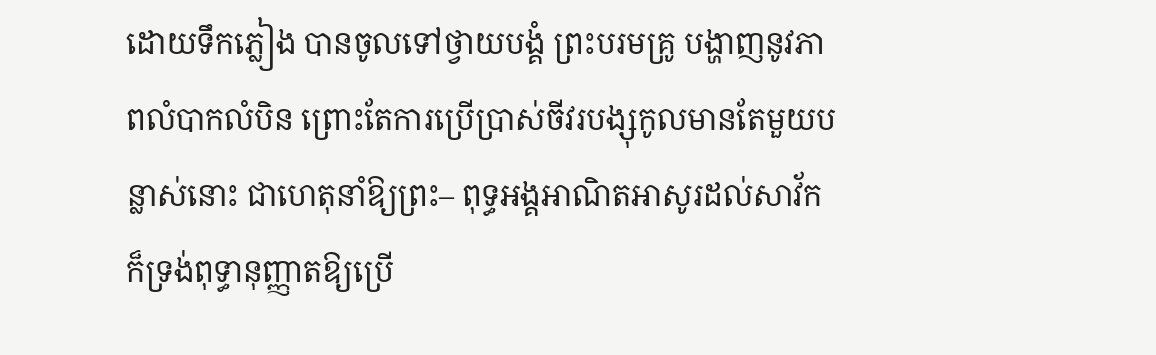ដោយទឹកភ្លៀង បានចូលទៅថ្វាយបង្គំ ព្រះបរមគ្រូ បង្ហាញនូវភាពលំបាកលំបិន ព្រោះតែការប្រើប្រាស់ចីវរបង្សុកូលមានតែមួយបន្លាស់នោះ ជាហេតុនាំឱ្យព្រះ– ពុទ្ធអង្គអាណិតអាសូរដល់សាវ័ក ក៏ទ្រង់ពុទ្ធានុញ្ញាតឱ្យប្រើ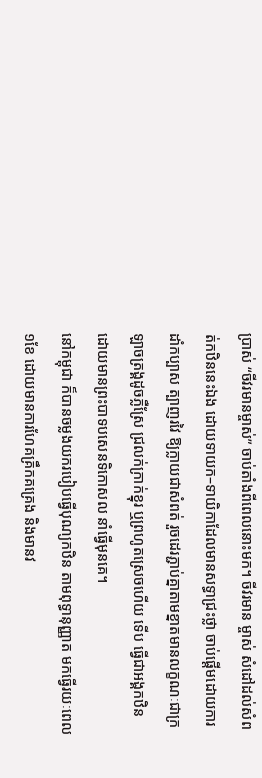ប្រាស់ “ចីវរមានម្ចាស់” ចាប់តាំងពីពេលនោះមក។ ចីវរមាន ម្ចាស់ សំដៅដល់សំពត់កឋិននេះឯង ដោយទាយក–ទាយិកាដែលមានសទ្ធាជ្រះថ្លា ចាប់ផ្តើមដោយការដាំកប្បាស ត្បាញរវៃ ឱ្យក្លាយជាសំពត់ រួចដេរភ្ជាប់គ្នាតាមខ្នាតមានលក្ខណៈជាក្រឡាចត្រង្គដូចភ្លឺស្រែ ជ្រលក់ក្រាក់ខ្នុរ ឬព្រហូតស្រេចហើយ ទើប ធ្វើជាអង្គកឋិន ដោយមានព្រះបាទបសេនទិកោសល នាំធ្វើមុនគេ។
នៅកម្ពុជា ក៏បានចម្លងយករបៀបធ្វើបុណ្យកឋិន តាមពុទ្ធានុញ្ញាត មកធ្វើរយៈពេល១ខែ ដោយមានការហែគគ្រឹកគគ្រេង និងមានវ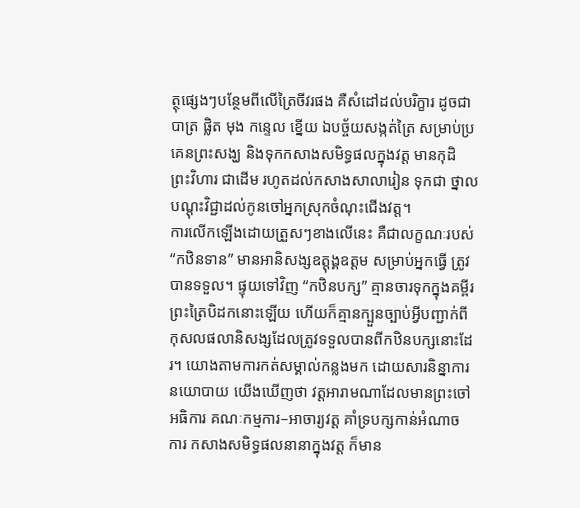ត្ថុផ្សេងៗបន្ថែមពីលើត្រៃចីវរផង គឺសំដៅដល់បរិក្ខារ ដូចជា បាត្រ ផ្លិត មុង កន្ទេល ខ្នើយ ឯបច្ច័យសង្កត់ត្រៃ សម្រាប់ប្រគេនព្រះសង្ឃ និងទុកកសាងសមិទ្ធផលក្នុងវត្ត មានកុដិ ព្រះវិហារ ជាដើម រហូតដល់កសាងសាលារៀន ទុកជា ថ្នាលបណ្តុះវិជ្ជាដល់កូនចៅអ្នកស្រុកចំណុះជើងវត្ត។
ការលើកឡើងដោយត្រួសៗខាងលើនេះ គឺជាលក្ខណៈរបស់ “កឋិនទាន” មានអានិសង្សឧត្តុង្គឧត្តម សម្រាប់អ្នកធ្វើ ត្រូវបានទទួល។ ផ្ទុយទៅវិញ “កឋិនបក្ស” គ្មានចារទុកក្នុងគម្ពីរព្រះត្រៃបិដកនោះឡើយ ហើយក៏គ្មានក្បួនច្បាប់អ្វីបញ្ជាក់ពី កុសលផលានិសង្សដែលត្រូវទទួលបានពីកឋិនបក្សនោះដែរ។ យោងតាមការកត់សម្គាល់កន្លងមក ដោយសារនិន្នាការ នយោបាយ យើងឃើញថា វត្តអារាមណាដែលមានព្រះចៅអធិការ គណៈកម្មការ–អាចារ្យវត្ត គាំទ្របក្សកាន់អំណាច ការ កសាងសមិទ្ធផលនានាក្នុងវត្ត ក៏មាន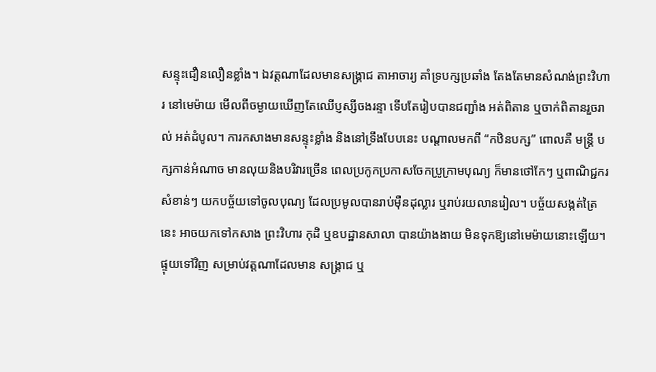សន្ទុះជឿនលឿនខ្លាំង។ ឯវត្តណាដែលមានសង្គ្រាជ តាអាចារ្យ គាំទ្របក្សប្រឆាំង តែងតែមានសំណង់ព្រះវិហារ នៅមេម៉ាយ មើលពីចម្ងាយឃើញតែឈើប្ញស្សីចងរន្ទា ទើបតែរៀបបានជញ្ជាំង អត់ពិតាន ឬចាក់ពិតានរួចរាល់ អត់ដំបូល។ ការកសាងមានសន្ទុះខ្លាំង និងនៅទ្រឹងបែបនេះ បណ្តាលមកពី “កឋិនបក្ស” ពោលគឺ មន្ត្រី បក្សកាន់អំណាច មានលុយនិងបរិវារច្រើន ពេលប្រកូកប្រកាសចែកប្រូក្រាមបុណ្យ ក៏មានថៅកែៗ ឬពាណិជ្ជករសំខាន់ៗ យកបច្ច័យទៅចូលបុណ្យ ដែលប្រមូលបានរាប់ម៉ឺនដុល្លារ ឬរាប់រយលានរៀល។ បច្ច័យសង្កត់ត្រៃនេះ អាចយកទៅកសាង ព្រះវិហារ កុដិ ឬឧបដ្ឋានសាលា បានយ៉ាងងាយ មិនទុកឱ្យនៅមេម៉ាយនោះឡើយ។ ផ្ទុយទៅវិញ សម្រាប់វត្តណាដែលមាន សង្គ្រាជ ឬ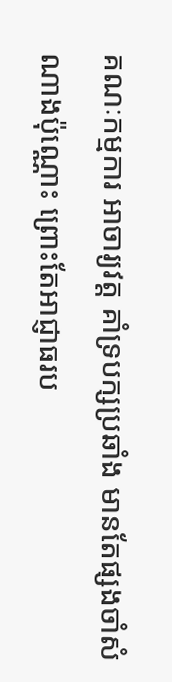គណៈកម្មការ អាចារ្យវត្ត គាំទ្របក្សប្រឆាំង មានតែផ្សងចាំសំណាងប៉ុណ្ណោះ ព្រោះតែអាជ្ញាធរប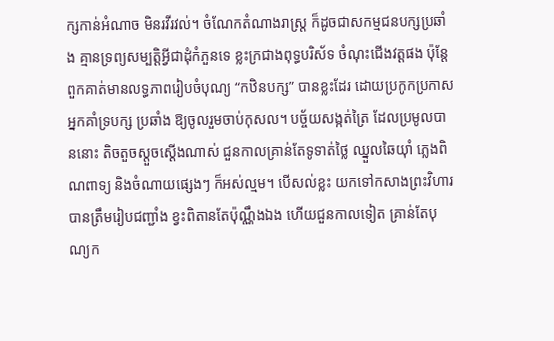ក្សកាន់អំណាច មិនរវីរវល់។ ចំណែកតំណាងរាស្ត្រ ក៏ដូចជាសកម្មជនបក្សប្រឆាំង គ្មានទ្រព្យសម្បត្តិអ្វីជាដុំកំភួនទេ ខ្លះក្រជាងពុទ្ធបរិស័ទ ចំណុះជើងវត្តផង ប៉ុន្តែ ពួកគាត់មានលទ្ធភាពរៀបចំបុណ្យ “កឋិនបក្ស” បានខ្លះដែរ ដោយប្រកូកប្រកាសអ្នកគាំទ្របក្ស ប្រឆាំង ឱ្យចូលរួមចាប់កុសល។ បច្ច័យសង្កត់ត្រៃ ដែលប្រមូលបាននោះ តិចតួចស្តួចស្តើងណាស់ ជួនកាលគ្រាន់តែទូទាត់ថ្លៃ ឈ្នួលឆៃយ៉ាំ ភ្លេងពិណពាទ្យ និងចំណាយផ្សេងៗ ក៏អស់ល្មម។ បើសល់ខ្លះ យកទៅកសាងព្រះវិហារ បានត្រឹមរៀបជញ្ជាំង ខ្វះពិតានតែប៉ុណ្ណឹងឯង ហើយជួនកាលទៀត គ្រាន់តែបុណ្យក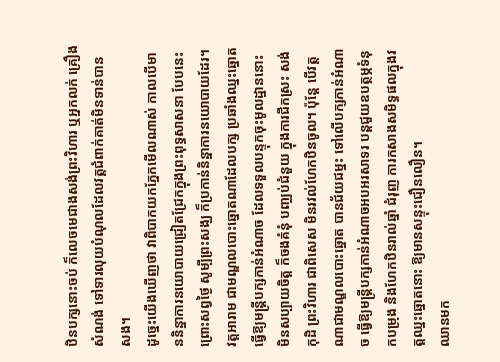ឋិនបក្សនោះចប់ ក៏លេចមេជាងសង់ព្រះវិហារ ឬអ្នកលក់ គ្រឿងសំណង់ ទៅទារលុយបំណុលដែលវត្តជំពាក់គាត់មិនទាន់បានសង។
ដូច្នេះយើងឃើញថា វាពិបាកយកភ្នែកមើលណាស់ កាលបើមាននិន្នាការនយោបាយជ្រៀតជ្រែកក្នុងព្រះពុទ្ធសាសនា បែបនេះ ព្រោះសព្វថ្ងៃ សូម្បីព្រះសង្ឃ ក៏ប្រកាន់និន្នាការនយោបាយដែរ។ វត្តអារាម ជាមណ្ឌលបោះឆ្នោតណាដែលបក្ស ប្រឆាំងឈ្នះឆ្នោត ធ្វើឱ្យមន្ត្រីបក្សកាន់អំណាច ដែលទទួលបន្ទុកចុះមូលដ្ឋាននោះ មិនសប្បាយចិត្ត ក៏ចងគំនុំ បញ្ឈប់ជំនួយ ក្នុងការជីកស្រះ សង់កុដិ ព្រះវិហារ ជាពិសេស មិនរវល់ហែកឋិនចូល។ ប៉ុន្តែ បើវត្តណាជាមណ្ឌលបោះឆ្នោត បានជ័យជម្នះ ទៅលើបក្សកាន់អំណាច ធ្វើឱ្យមន្ត្រីបក្សកាន់អំណាចអបអរសាទរ បន្តជួយឧបត្ថម្ភទំនុកបម្រុង និងហែកឋិនរាល់ឆ្នាំ ជំរុញ ការកសាងសមិទ្ធផលក្នុងវត្តឈ្នះឆ្នោតនោះ ឱ្យមានសន្ទុះជឿនលឿន។
ឈានមក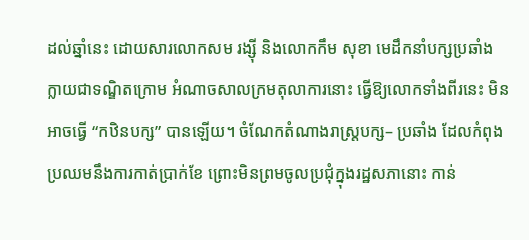ដល់ឆ្នាំនេះ ដោយសារលោកសម រង្ស៊ី និងលោកកឹម សុខា មេដឹកនាំបក្សប្រឆាំង ក្លាយជាទណ្ឌិតក្រោម អំណាចសាលក្រមតុលាការនោះ ធ្វើឱ្យលោកទាំងពីរនេះ មិនអាចធ្វើ “កឋិនបក្ស” បានឡើយ។ ចំណែកតំណាងរាស្ត្របក្ស– ប្រឆាំង ដែលកំពុងប្រឈមនឹងការកាត់ប្រាក់ខែ ព្រោះមិនព្រមចូលប្រជុំក្នុងរដ្ឋសភានោះ កាន់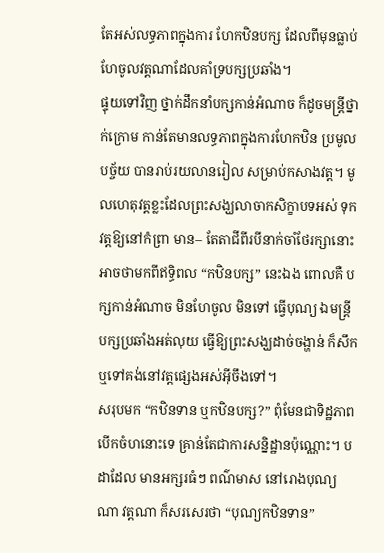តែអស់លទ្ធភាពក្នុងការ ហែកឋិនបក្ស ដែលពីមុនធ្លាប់ហែចូលវត្តណាដែលគាំទ្របក្សប្រឆាំង។
ផ្ទុយទៅវិញ ថ្នាក់ដឹកនាំបក្សកាន់អំណាច ក៏ដូចមន្ត្រីថ្នាក់ក្រោម កាន់តែមានលទ្ធភាពក្នុងការហែកឋិន ប្រមូលបច្ច័យ បានរាប់រយលានរៀល សម្រាប់កសាងវត្ត។ មូលហេតុវត្តខ្លះដែលព្រះសង្ឃលាចាកសិក្ខាបទអស់ ទុកវត្តឱ្យនៅកំព្រា មាន– តែតាជីពីរបីនាក់ចាំថែរក្សានោះ អាចថាមកពីឥទ្ធិពល “កឋិនបក្ស” នេះឯង ពោលគឺ បក្សកាន់អំណាច មិនហែចូល មិនទៅ ធ្វើបុណ្យ ឯមន្ត្រីបក្សប្រឆាំងអត់លុយ ធ្វើឱ្យព្រះសង្ឃដាច់ចង្ហាន់ ក៏សឹក ឬទៅគង់នៅវត្តផ្សេងអស់អ៊ីចឹងទៅ។
សរុបមក “កឋិនទាន ឬកឋិនបក្ស?” ពុំមែនជាទិដ្ឋភាពបើកចំហនោះទេ គ្រាន់តែជាការសន្និដ្ឋានប៉ុណ្ណោះ។ បដាដែល មានអក្សរធំៗ ពណ៌មាស នៅរោងបុណ្យណា វត្តណា ក៏សរសេរថា “បុណ្យកឋិនទាន”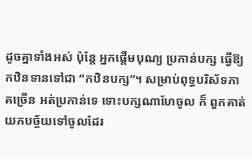ដូចគ្នាទាំងអស់ ប៉ុន្តែ អ្នកផ្តើមបុណ្យ ប្រកាន់បក្ស ធ្វើឱ្យកឋិនទានទៅជា “កឋិនបក្ស”។ សម្រាប់ពុទ្ធបរិស័ទភាគច្រើន អត់ប្រកាន់ទេ ទោះបក្សណាហែចូល ក៏ ពួកគាត់យកបច្ច័យទៅចូលដែរ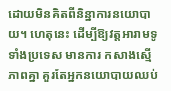ដោយមិនគិតពីនិន្នាការនយោបាយ។ ហេតុនេះ ដើម្បីឱ្យវត្តអារាមទូទាំងប្រទេស មានការ កសាងស្មើភាពគ្នា គួរតែអ្នកនយោបាយឈប់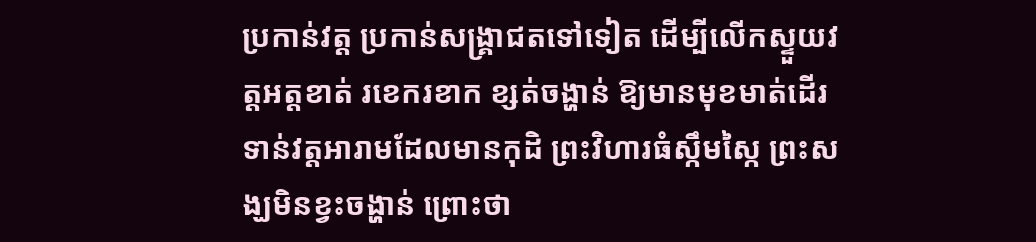ប្រកាន់វត្ត ប្រកាន់សង្គ្រាជតទៅទៀត ដើម្បីលើកស្ទួយវត្តអត្តខាត់ រខេករខាក ខ្សត់ចង្ហាន់ ឱ្យមានមុខមាត់ដើរទាន់វត្តអារាមដែលមានកុដិ ព្រះវិហារធំស្កឹមស្កៃ ព្រះសង្ឃមិនខ្វះចង្ហាន់ ព្រោះថា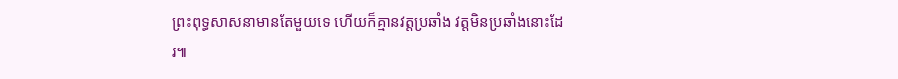ព្រះពុទ្ធសាសនាមានតែមួយទេ ហើយក៏គ្មានវត្តប្រឆាំង វត្តមិនប្រឆាំងនោះដែរ៕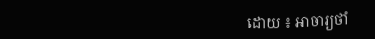ដោយ ៖ អាចារ្យថាំ